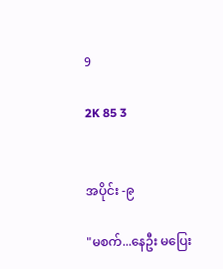9

2K 85 3


အပိုင်း -၉

"မစက်...နေဦး မပြေး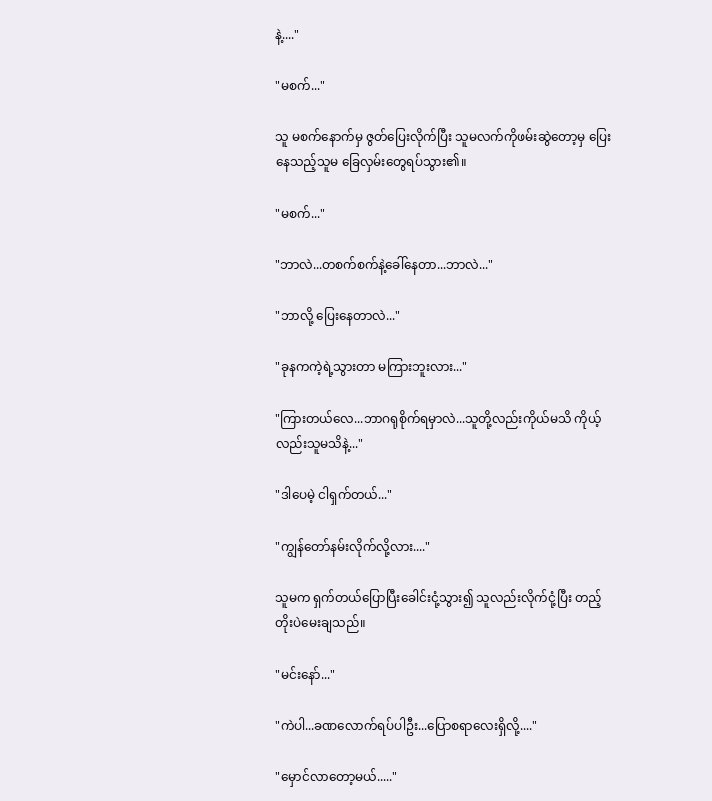နဲ့...."

"မစက်..."

သူ မစက်နောက်မှ ဇွတ်ပြေးလိုက်ပြီး သူမလက်ကိုဖမ်းဆွဲတော့မှ ပြေးနေသည့်သူမ ခြေလှမ်းတွေရပ်သွား၏။

"မစက်..."

"ဘာလဲ...တစက်စက်နဲ့ခေါ်နေတာ...ဘာလဲ..."

"ဘာလို့ ပြေးနေတာလဲ..."

"ခုနကကဲ့ရဲ့သွားတာ မကြားဘူးလား..."

"ကြားတယ်လေ...ဘာဂရုစိုက်ရမှာလဲ...သူတို့လည်းကိုယ်မသိ ကိုယ့်လည်းသူမသိနဲ့..."

"ဒါပေမဲ့ ငါရှက်တယ်..."

"ကျွန်တော်နမ်းလိုက်လို့လား...."

သူမက ရှက်တယ်ပြောပြီးခေါင်းငုံ့သွား၍ သူလည်းလိုက်ငုံ့ပြီး တည့်တိုးပဲမေးချသည်။

"မင်းနော်..."

"ကဲပါ...ခဏလောက်ရပ်ပါဦး...ပြောစရာလေးရှိလို့...."

"မှောင်လာတော့မယ်....."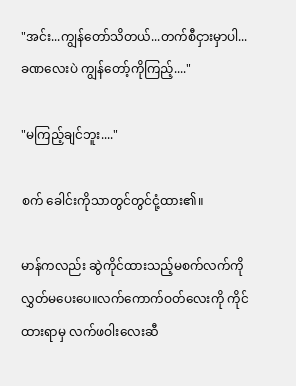"အင်း...ကျွန်တော်သိတယ်...တက်စီငှားမှာပါ...ခဏလေးပဲ ကျွန်တော့်ကိုကြည့်...."

"မကြည့်ချင်ဘူး...."

စက် ခေါင်းကိုသာတွင်တွင်ငုံ့ထား၏။

မာန်ကလည်း ဆွဲကိုင်ထားသည့်မစက်လက်ကို လွှတ်မပေးပေ။လက်ကောက်ဝတ်လေးကို ကိုင်ထားရာမှ လက်ဖဝါးလေးဆီ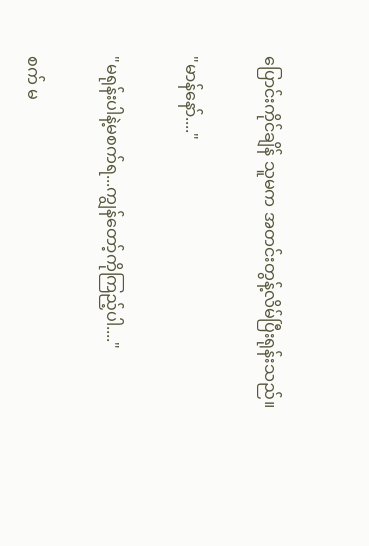ပြောင်းကိုင်ချိန် သူမက အတင်းတွန့်လိမ်ပြီးရုန်းသည်။

"မာန်နော်...."

"မရုန်းပါနဲ့မစက်ရ...ကျွန်တော့်ကိုကြည့်ပါ...."

စက် မ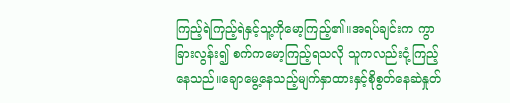ကြည့်ရဲကြည့်ရဲနှင့်သူ့ကိုမော့ကြည့်၏။အရပ်ချင်းက ကွာခြားလွန်း၍ စက်ကမော့ကြည့်ရသလို သူကလည်းငုံ့ကြည့်နေသည်။ချောမွေ့နေသည့်မျက်နှာထားနှင့်စိုစွတ်နေဆဲနှုတ်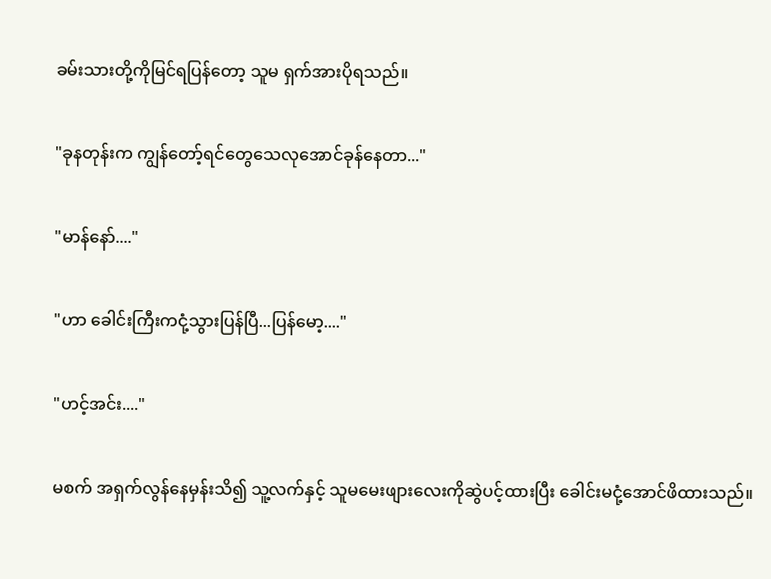ခမ်းသားတို့ကိုမြင်ရပြန်တော့ သူမ ရှက်အားပိုရသည်။

"ခုနတုန်းက ကျွန်တော့်ရင်တွေသေလုအောင်ခုန်နေတာ..."

"မာန်နော်...."

"ဟာ ခေါင်းကြီးကငုံ့သွားပြန်ပြီ...ပြန်မော့...."

"ဟင့်အင်း...."

မစက် အရှက်လွန်နေမှန်းသိ၍ သူ့လက်နှင့် သူမမေးဖျားလေးကိုဆွဲပင့်ထားပြီး ခေါင်းမငုံ့အောင်ဖိထားသည်။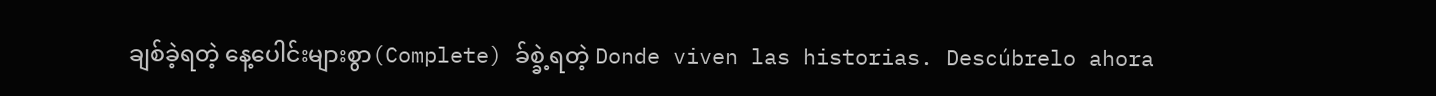ချစ်ခဲ့ရတဲ့ နေ့ပေါင်းများစွာ(Complete) ခ်စ္ခဲ့ရတဲ့ Donde viven las historias. Descúbrelo ahora